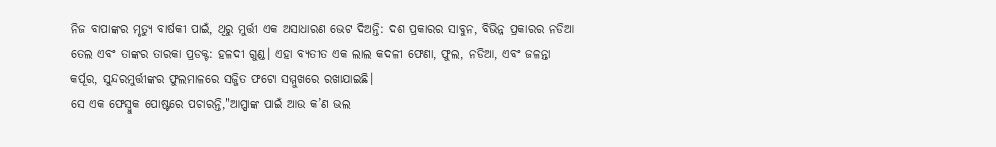ନିଜ ବାପାଙ୍କର ମୃତ୍ୟୁ ବାର୍ଷକୀ ପାଇଁ, ଥିରୁ ମୁର୍ତ୍ତୀ ଏକ ଅସାଧାରଣ ଭେଟ ଦିଅନ୍ତି: ଦଶ ପ୍ରକାରର ସାବୁନ, ବିଭିନ୍ନ ପ୍ରକାରର ନଡିଆ ତେଲ ଏବଂ ତାଙ୍କର ତାରକା ପ୍ରଡକ୍ଟ: ହଳଦୀ ଗୁଣ୍ଡ। ଏହା ବ୍ୟତୀତ ଏକ ଲାଲ କଦଳୀ ଫେଣା, ଫୁଲ, ନଡିଆ, ଏବଂ ଜଳନ୍ତା କର୍ପୂର, ସୁନ୍ଦରମୁର୍ତ୍ତୀଙ୍କର ଫୁଲମାଳରେ ସଜ୍ଜିତ ଫଟୋ ସମ୍ମୁଖରେ ରଖାଯାଇଛି।
ସେ ଏକ ଫେସ୍ବୁକ ପୋଷ୍ଟରେ ପଚାରନ୍ତି,"ଆପ୍ପାଙ୍କ ପାଇଁ ଆଉ କ’ଣ ଭଲ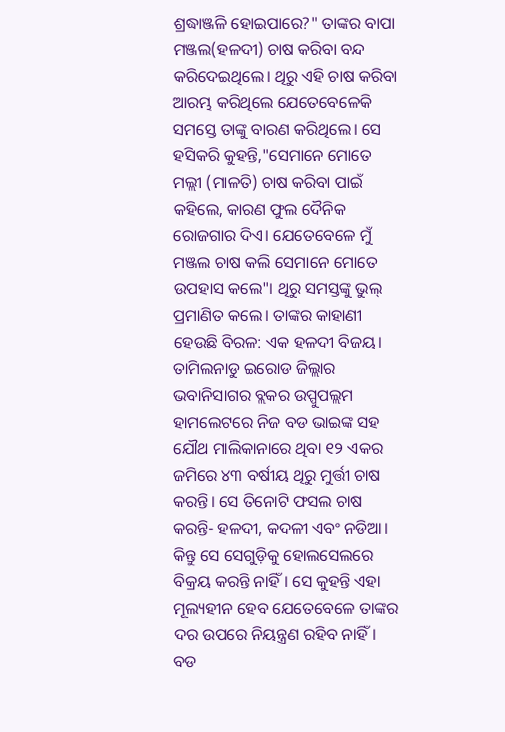ଶ୍ରଦ୍ଧାଞ୍ଜଳି ହୋଇପାରେ?" ତାଙ୍କର ବାପା ମଞ୍ଜଲ(ହଳଦୀ) ଚାଷ କରିବା ବନ୍ଦ କରିଦେଇଥିଲେ। ଥିରୁ ଏହି ଚାଷ କରିବା ଆରମ୍ଭ କରିଥିଲେ ଯେତେବେଳେକି ସମସ୍ତେ ତାଙ୍କୁ ବାରଣ କରିଥିଲେ। ସେ ହସିକରି କୁହନ୍ତି,"ସେମାନେ ମୋତେ ମଲ୍ଲୀ (ମାଳତି) ଚାଷ କରିବା ପାଇଁ କହିଲେ, କାରଣ ଫୁଲ ଦୈନିକ ରୋଜଗାର ଦିଏ। ଯେତେବେଳେ ମୁଁ ମଞ୍ଜଲ ଚାଷ କଲି ସେମାନେ ମୋତେ ଉପହାସ କଲେ"। ଥିରୁ ସମସ୍ତଙ୍କୁ ଭୁଲ୍ ପ୍ରମାଣିତ କଲେ। ତାଙ୍କର କାହାଣୀ ହେଉଛି ବିରଳ: ଏକ ହଳଦୀ ବିଜୟ।
ତାମିଲନାଡୁ ଇରୋଡ ଜିଲ୍ଲାର ଭବାନିସାଗର ବ୍ଲକର ଉପ୍ପୁପଲ୍ଲମ ହାମଲେଟରେ ନିଜ ବଡ ଭାଇଙ୍କ ସହ ଯୌଥ ମାଲିକାନାରେ ଥିବା ୧୨ ଏକର ଜମିରେ ୪୩ ବର୍ଷୀୟ ଥିରୁ ମୁର୍ତ୍ତୀ ଚାଷ କରନ୍ତି। ସେ ତିନୋଟି ଫସଲ ଚାଷ କରନ୍ତି- ହଳଦୀ, କଦଳୀ ଏବଂ ନଡିଆ। କିନ୍ତୁ ସେ ସେଗୁଡ଼ିକୁ ହୋଲସେଲରେ ବିକ୍ରୟ କରନ୍ତି ନାହିଁ। ସେ କୁହନ୍ତି ଏହା ମୂଲ୍ୟହୀନ ହେବ ଯେତେବେଳେ ତାଙ୍କର ଦର ଉପରେ ନିୟନ୍ତ୍ରଣ ରହିବ ନାହିଁ। ବଡ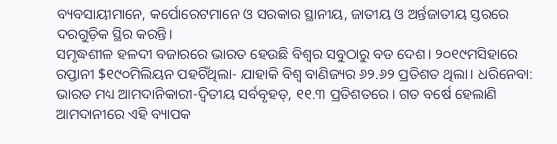ବ୍ୟବସାୟୀମାନେ, କର୍ପୋରେଟମାନେ ଓ ସରକାର ସ୍ଥାନୀୟ, ଜାତୀୟ ଓ ଅର୍ନ୍ତଜାତୀୟ ସ୍ତରରେ ଦରଗୁଡ଼ିକ ସ୍ଥିର କରନ୍ତି।
ସମୃଦ୍ଧଶୀଳ ହଳଦୀ ବଜାରରେ ଭାରତ ହେଉଛି ବିଶ୍ୱର ସବୁଠାରୁ ବଡ ଦେଶ। ୨୦୧୯ମସିହାରେ ରପ୍ତାନୀ $୧୯୦ମିଲିୟନ ପହଚିଁଥିଲା- ଯାହାକି ବିଶ୍ୱ ବାଣିଜ୍ୟର ୬୨.୬୨ ପ୍ରତିଶତ ଥିଲା। ଧରିନେବା: ଭାରତ ମଧ୍ୟ ଆମଦାନିକାରୀ-ଦ୍ୱିତୀୟ ସର୍ବବୃହତ୍, ୧୧.୩ ପ୍ରତିଶତରେ। ଗତ ବର୍ଷେ ହେଲାଣି ଆମଦାନୀରେ ଏହି ବ୍ୟାପକ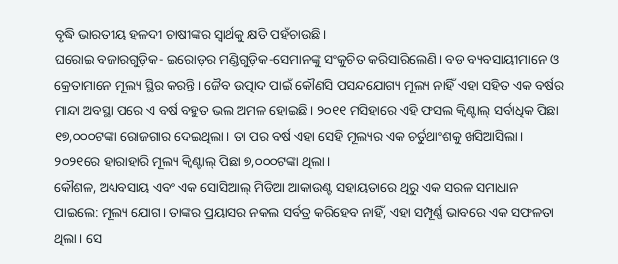ବୃଦ୍ଧି ଭାରତୀୟ ହଳଦୀ ଚାଷୀଙ୍କର ସ୍ୱାର୍ଥକୁ କ୍ଷତି ପହଁଚାଉଛି।
ଘରୋଇ ବଜାରଗୁଡ଼ିକ- ଇରୋଡ଼ର ମଣ୍ଡିଗୁଡ଼ିକ-ସେମାନଙ୍କୁ ସଂକୁଚିତ କରିସାରିଲେଣି। ବଡ ବ୍ୟବସାୟୀମାନେ ଓ କ୍ରେତାମାନେ ମୂଲ୍ୟ ସ୍ଥିର କରନ୍ତି। ଜୈବ ଉତ୍ପାଦ ପାଇଁ କୌଣସି ପସନ୍ଦଯୋଗ୍ୟ ମୂଲ୍ୟ ନାହିଁ ଏହା ସହିତ ଏକ ବର୍ଷର ମାନ୍ଦା ଅବସ୍ଥା ପରେ ଏ ବର୍ଷ ବହୁତ ଭଲ ଅମଳ ହୋଇଛି। ୨୦୧୧ ମସିହାରେ ଏହି ଫସଲ କ୍ୱିଣ୍ଟାଲ୍ ସର୍ବାଧିକ ପିଛା ୧୭,୦୦୦ଟଙ୍କା ରୋଜଗାର ଦେଇଥିଲା। ତା ପର ବର୍ଷ ଏହା ସେହି ମୂଲ୍ୟର ଏକ ଚର୍ତୁଥାଂଶକୁ ଖସିଆସିଲା। ୨୦୨୧ରେ ହାରାହାରି ମୂଲ୍ୟ କ୍ୱିଣ୍ଟାଲ୍ ପିଛା ୭,୦୦୦ଟଙ୍କା ଥିଲା।
କୌଶଳ, ଅଧ୍ୟବସାୟ ଏବଂ ଏକ ସୋସିଆଲ୍ ମିଡିଆ ଆକାଉଣ୍ଟ ସହାୟତାରେ ଥିରୁ ଏକ ସରଳ ସମାଧାନ ପାଇଲେ: ମୂଲ୍ୟ ଯୋଗ। ତାଙ୍କର ପ୍ରୟାସର ନକଲ ସର୍ବତ୍ର କରିହେବ ନାହିଁ, ଏହା ସମ୍ପୂର୍ଣ୍ଣ ଭାବରେ ଏକ ସଫଳତା ଥିଲା। ସେ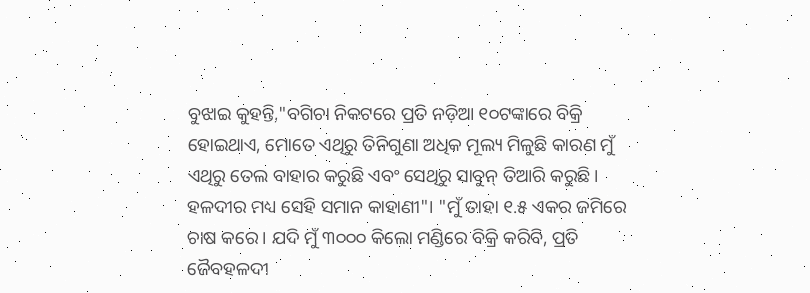ବୁଝାଇ କୁହନ୍ତି,"ବଗିଚା ନିକଟରେ ପ୍ରତି ନଡ଼ିଆ ୧୦ଟଙ୍କାରେ ବିକ୍ରି ହୋଇଥାଏ, ମୋତେ ଏଥିରୁ ତିନିଗୁଣା ଅଧିକ ମୂଲ୍ୟ ମିଳୁଛି କାରଣ ମୁଁ ଏଥିରୁ ତେଲ ବାହାର କରୁଛି ଏବଂ ସେଥିରୁ ସାବୁନ୍ ତିଆରି କରୁଛି। ହଳଦୀର ମଧ୍ୟ ସେହି ସମାନ କାହାଣୀ"। "ମୁଁ ତାହା ୧.୫ ଏକର ଜମିରେ ଚାଷ କରେ। ଯଦି ମୁଁ ୩୦୦୦ କିଲୋ ମଣ୍ଡିରେ ବିକ୍ରି କରିବି, ପ୍ରତି ଜୈବହଳଦୀ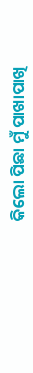କିଲୋ ପିଛା ମୁଁ ପାଖାପାଖି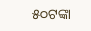୫୦ଟଙ୍କା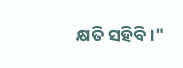କ୍ଷତି ସହିବି।"